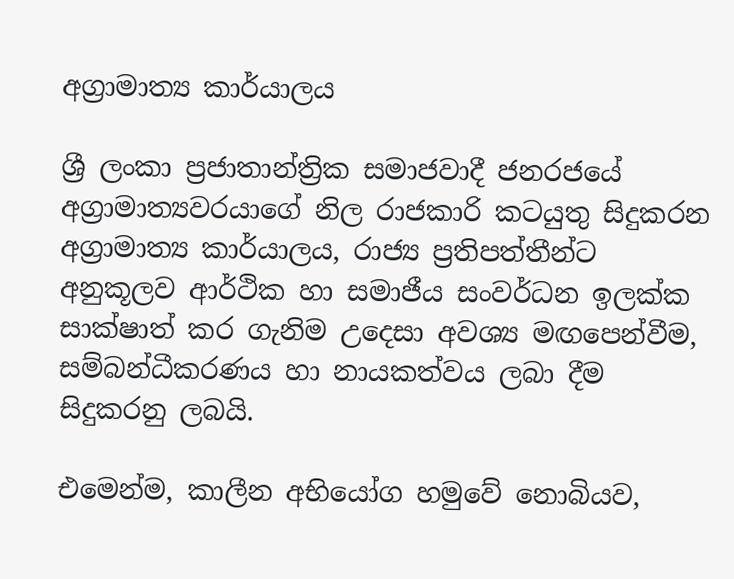අග්‍රාමාත්‍ය කාර්යාලය

ශ්‍රී ලංකා ප්‍ර‍ජාතාන්ත්‍රික සමාජවාදී ජනරජයේ අග්‍රාමාත්‍යවරයාගේ නිල රාජකාරි කටයුතු සිදුකරන අග්‍රාමාත්‍ය කාර්යාලය, රාජ්‍ය ප්‍රතිපත්තීන්ට අනුකූලව ආර්ථික හා සමාජීය සංවර්ධන ඉලක්ක සාක්ෂාත් කර ගැනිම උදෙසා අවශ්‍ය මඟපෙන්වීම, සම්බන්ධීකරණය හා නායකත්වය ලබා දීම සිදුකරනු ලබයි.

එමෙන්ම, කාලීන අභියෝග හමුවේ නොබියව,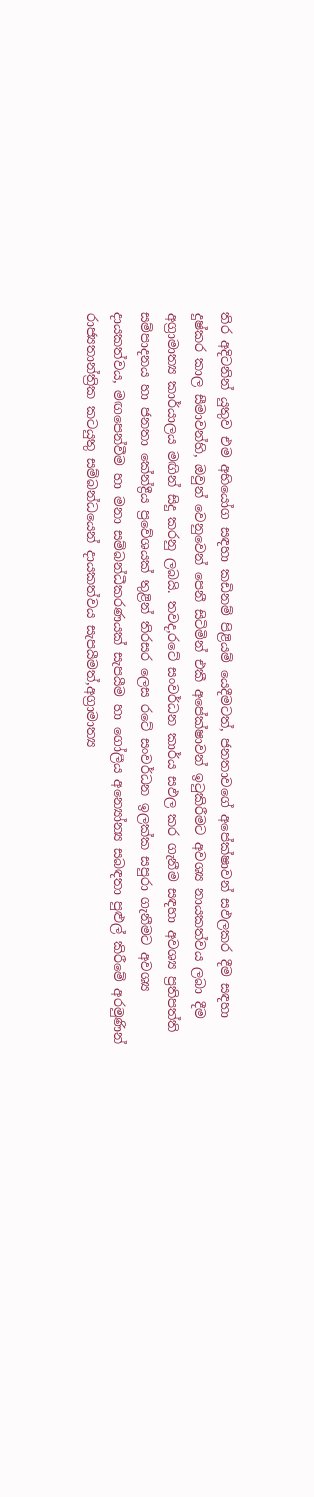තිර අදිටනින් යුතුව එම අභියෝග සඳහා කඩිනම් පිළියම් යෙදීමටත්, ජනතාවගේ අපේක්ෂාවන් සඵලකර දීම සඳහා දුෂ්කර කාල සීමාවන්හි, ඔවුන් වෙනුවෙන් පෙනී සිටිමින් එකී අපේක්ෂාවන් ඉටුකිරීමට අවශ්‍ය නායකත්වය ලබා දීම අග්‍රාමාත්‍ය කාර්යාලය මඟින් සිදු කරනු ලබයි. තවද,රටේ සංවර්ධන කාර්ය සඵල කර ගැනීම සඳහා අවශ්‍ය ප්‍රතිපත්ති සම්පාදනය හා ජනතා කේන්ද්‍රීය ප්‍රවේශයක් තුළින් තිරසර ලෙස රටේ සංවර්ධන ඉලක්ක සපුරා ගැනීමට අවශ්‍ය දායකත්වය, මඟපෙන්වීම හා මනා සම්බන්ධීකරණයක් සැපයීම හා ගෝලීය අන්‍යෝන්‍ය සබඳතා පුළුල් කිරීමේ අරමුණින් රාජ්‍යතාන්ත්‍රික කටයුතු සම්බන්ධයෙන් දායකත්වය සැපයීමත්,අග්‍රාමාත්‍ය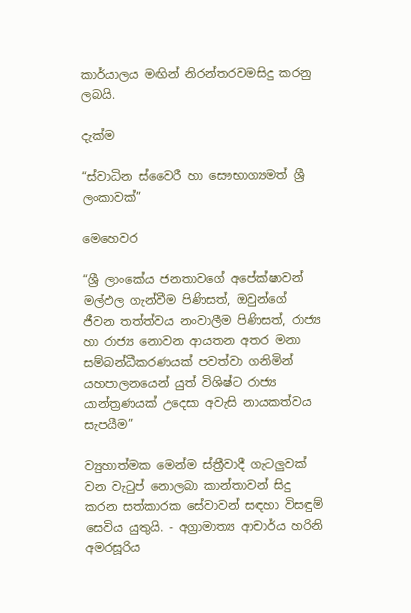කාර්යාලය මඟින් නිරන්තරවමසිදු කරනු ලබයි.

දැක්ම

“ස්වාධින ස්වෛරී හා සෞභාග්‍යමත් ශ්‍රී ලංකාවක්”

මෙහෙවර

“ශ්‍රී ලාංකේය ජනතාවගේ අපේක්ෂාවන් මල්ඵල ගැන්වීම පිණිසත්, ඔවුන්ගේ ජීවන තත්ත්වය නංවාලීම පිණිසත්, රාජ්‍ය හා රාජ්‍ය නොවන ආයතන අතර මනා සම්බන්ධීකරණයක් පවත්වා ගනිමින් යහපාලනයෙන් යුත් විශිෂ්ට රාජ්‍ය යාන්ත්‍ර‍ණයක් උදෙසා අවැසි නායකත්වය සැපයීම”

ව්‍යුහාත්මක මෙන්ම ස්ත්‍රීවාදී ගැටලුවක් වන වැටුප් නොලබා කාන්තාවන් සිදු කරන සත්කාරක සේවාවන් සඳහා විසඳුම් සෙවිය යුතුයි. - අග්‍රාමාත්‍ය ආචාර්ය හරිනි අමරසූරිය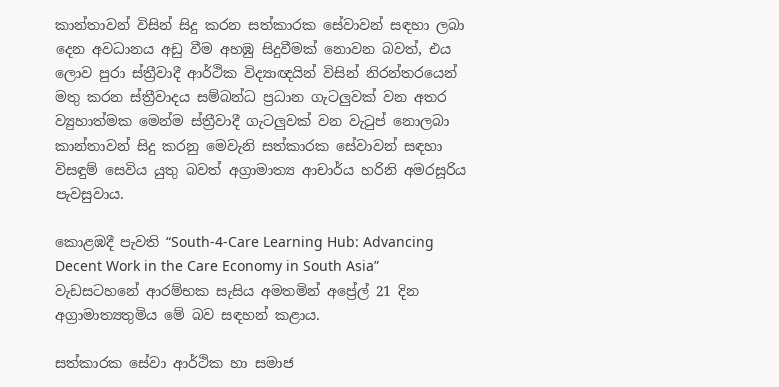කාන්තාවන් විසින් සිදු කරන සත්කාරක සේවාවන් සඳහා ලබා දෙන අවධානය අඩු වීම අහඹු සිදුවීමක් නොවන බවත්, එය ලොව පුරා ස්ත්‍රීවාදී ආර්ථික විද්‍යාඥයින් විසින් නිරන්තරයෙන් මතු කරන ස්ත්‍රීවාදය සම්බන්ධ ප්‍රධාන ගැටලුවක් වන අතර ව්‍යුහාත්මක මෙන්ම ස්ත්‍රීවාදී ගැටලුවක් වන වැටුප් නොලබා කාන්තාවන් සිදු කරනු මෙවැනි සත්කාරක සේවාවන් සඳහා විසඳුම් සෙවිය යුතු බවත් අග්‍රාමාත්‍ය ආචාර්ය හරිනි අමරසූරිය පැවසුවාය.

කොළඹදී පැවති “South-4-Care Learning Hub: Advancing Decent Work in the Care Economy in South Asia” වැඩසටහනේ ආරම්භක සැසිය අමතමින් අප්‍රේල් 21 දින අග්‍රාමාත්‍යතුමිය මේ බව සඳහන් කළාය.

සත්කාරක සේවා ආර්ථික හා සමාජ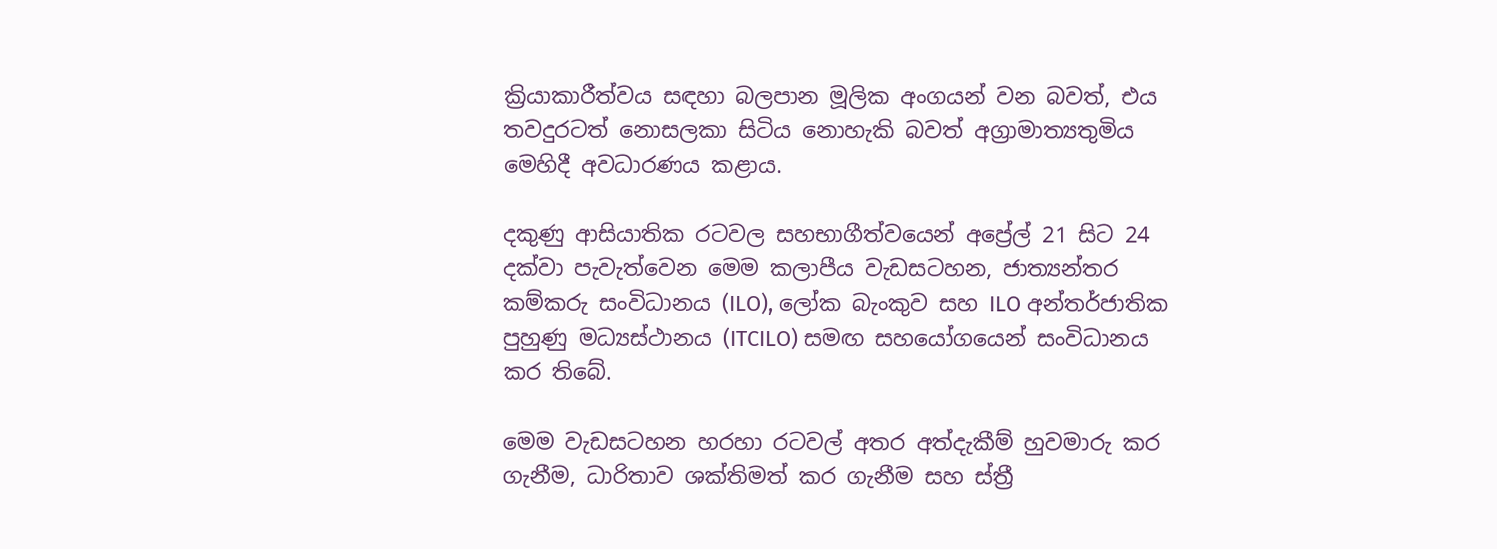ක්‍රියාකාරීත්වය සඳහා බලපාන මූලික අංගයන් වන බවත්, එය තවදුරටත් නොසලකා සිටිය නොහැකි බවත් අග්‍රාමාත්‍යතුමිය මෙහිදී අවධාරණය කළාය.

දකුණු ආසියාතික රටවල සහභාගීත්වයෙන් අප්‍රේල් 21 සිට 24 දක්වා පැවැත්වෙන මෙම කලාපීය වැඩසටහන, ජාත්‍යන්තර කම්කරු සංවිධානය (ILO), ලෝක බැංකුව සහ ILO අන්තර්ජාතික පුහුණු මධ්‍යස්ථානය (ITCILO) සමඟ සහයෝගයෙන් සංවිධානය කර තිබේ.

මෙම වැඩසටහන හරහා රටවල් අතර අත්දැකීම් හුවමාරු කර ගැනීම, ධාරිතාව ශක්තිමත් කර ගැනීම සහ ස්ත්‍රී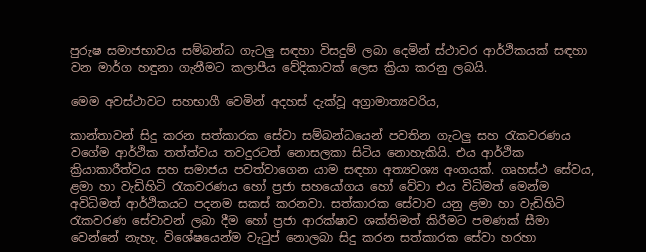පුරුෂ සමාජභාවය සම්බන්ධ ගැටලු සඳහා විසදුම් ලබා දෙමින් ස්ථාවර ආර්ථිකයක් සඳහා වන මාර්ග හඳුනා ගැනීමට කලාපීය වේදිකාවක් ලෙස ක්‍රියා කරනු ලබයි.

මෙම අවස්ථාවට සහභාගී වෙමින් අදහස් දැක්වූ අග්‍රාමාත්‍යවරිය,

කාන්තාවන් සිදු කරන සත්කාරක සේවා සම්බන්ධයෙන් පවතින ගැටලු සහ රැකවරණය වගේම ආර්ථික තත්ත්වය තවදුරටත් නොසලකා සිටිය නොහැකියි. එය ආර්ථික ක්‍රියාකාරීත්වය සහ සමාජය පවත්වාගෙන යාම සඳහා අත්‍යවශ්‍ය අංගයක්. ගෘහස්ථ සේවය, ළමා හා වැඩිහිටි රැකවරණය හෝ ප්‍රජා සහයෝගය හෝ වේවා එය විධිමත් මෙන්ම අවිධිමත් ආර්ථිකයට පදනම සකස් කරනවා. සත්කාරක සේවාව යනු ළමා හා වැඩිහිටි රැකවරණ සේවාවන් ලබා දීම හෝ ප්‍රජා ආරක්ෂාව ශක්තිමත් කිරීමට පමණක් සීමා වෙන්නේ නැහැ. විශේෂයෙන්ම වැටුප් නොලබා සිදු කරන සත්කාරක සේවා හරහා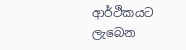ආර්ථිකයට ලැබෙන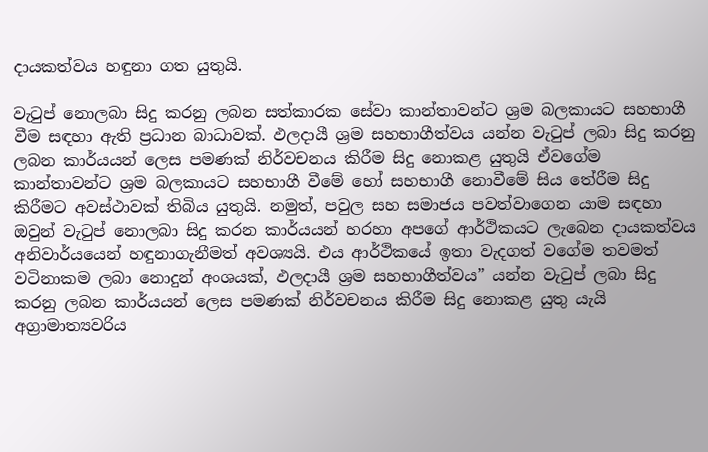දායකත්වය හඳුනා ගත යුතුයි.

වැටුප් නොලබා සිදු කරනු ලබන සත්කාරක සේවා කාන්තාවන්ට ශ්‍රම බලකායට සහභාගී වීම සඳහා ඇති ප්‍රධාන බාධාවක්. ඵලදායී ශ්‍රම සහභාගීත්වය යන්න වැටුප් ලබා සිදු කරනු ලබන කාර්යයන් ලෙස පමණක් නිර්වචනය කිරීම සිදු නොකළ යුතුයි ඒවගේම කාන්තාවන්ට ශ්‍රම බලකායට සහභාගී වීමේ හෝ සහභාගී නොවීමේ සිය තේරීම සිදු කිරීමට අවස්ථාවක් තිබිය යුතුයි. නමුත්, පවුල සහ සමාජය පවත්වාගෙන යාම සඳහා ඔවුන් වැටුප් නොලබා සිදු කරන කාර්යයන් හරහා අපගේ ආර්ථිකයට ලැබෙන දායකත්වය අනිවාර්යයෙන් හඳුනාගැනීමත් අවශ්‍යයි. එය ආර්ථිකයේ ඉතා වැදගත් වගේම තවමත් වටිනාකම ලබා නොදුන් අංශයක්, ඵලදායී ශ්‍රම සහභාගීත්වය” යන්න වැටුප් ලබා සිදු කරනු ලබන කාර්යයන් ලෙස පමණක් නිර්වචනය කිරීම සිදු නොකළ යුතු යැයි අග්‍රාමාත්‍යවරිය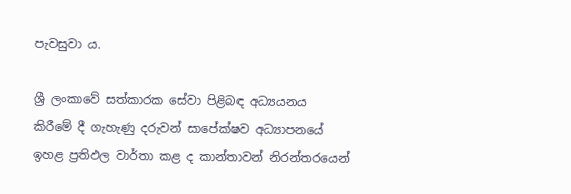පැවසුවා ය.

ශ්‍රී ලංකාවේ සත්කාරක සේවා පිළිබඳ අධ්‍යයනය කිරීමේ දී ගැහැණු දරුවන් සාපේක්ෂව අධ්‍යාපනයේ ඉහළ ප්‍රතිඵල වාර්තා කළ ද කාන්තාවන් නිරන්තරයෙන්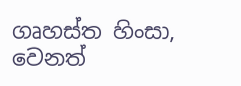ගෘහස්ත හිංසා, වෙනත්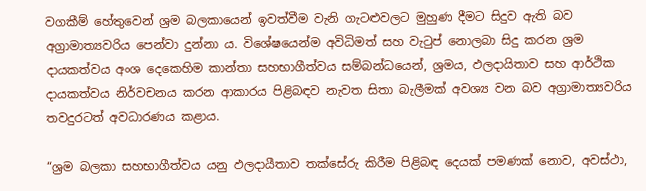වගකීම් හේතුවෙන් ශ්‍රම බලකායෙන් ඉවත්වීම වැනි ගැටළුවලට මුහුණ දීමට සිදුව ඇති බව අග්‍රාමාත්‍යවරිය පෙන්වා දුන්නා ය. විශේෂයෙන්ම අවිධිමත් සහ වැටුප් නොලබා සිදු කරන ශ්‍රම දායකත්වය අංශ දෙකෙහිම කාන්තා සහභාගීත්වය සම්බන්ධයෙන්, ශ්‍රමය, ඵලදායිතාව සහ ආර්ථික දායකත්වය නිර්වචනය කරන ආකාරය පිළිබඳව නැවත සිතා බැලීමක් අවශ්‍ය වන බව අග්‍රාමාත්‍යවරිය තවදුරටත් අවධාරණය කළාය.

“ශ්‍රම බලකා සහභාගීත්වය යනු ඵලදායීතාව තක්සේරු කිරීම පිළිබඳ දෙයක් පමණක් නොව, අවස්ථා,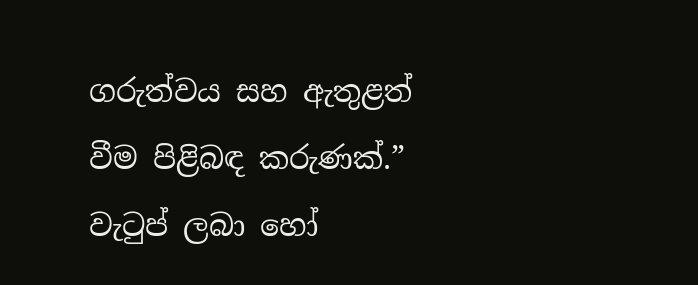ගරුත්වය සහ ඇතුළත් වීම පිළිබඳ කරුණක්.” වැටුප් ලබා හෝ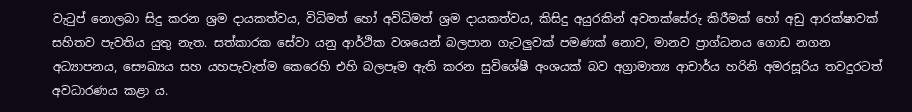වැටුප් නොලබා සිදු කරන ශ්‍රම දායකත්වය, විධිමත් හෝ අවිධිමත් ශ්‍රම දායකත්වය, කිසිදු අයුරකින් අවතක්සේරු කිරීමක් හෝ අඩු ආරක්ෂාවක් සහිතව පැවතිය යුතු නැත. සත්කාරක සේවා යනු ආර්ථික වශයෙන් බලපාන ගැටලුවක් පමණක් නොව, මානව ප්‍රාග්ධනය ගොඩ නගන අධ්‍යාපනය, සෞඛ්‍යය සහ යහපැවැත්ම කෙරෙහි එහි බලපෑම ඇති කරන සුවිශේෂී අංශයක් බව අග්‍රාමාත්‍ය ආචාර්ය හරිනි අමරසූරිය තවදුරටත් අවධාරණය කළා ය.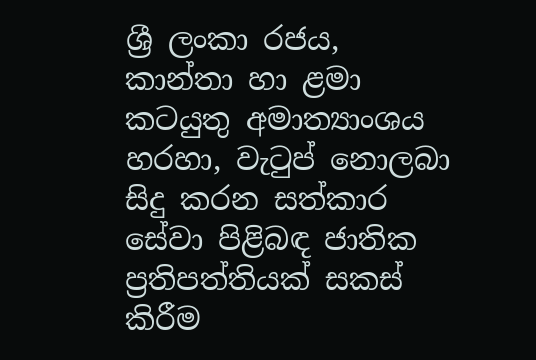ශ්‍රී ලංකා රජය, කාන්තා හා ළමා කටයුතු අමාත්‍යාංශය හරහා, වැටුප් නොලබා සිදු කරන සත්කාර සේවා පිළිබඳ ජාතික ප්‍රතිපත්තියක් සකස් කිරීම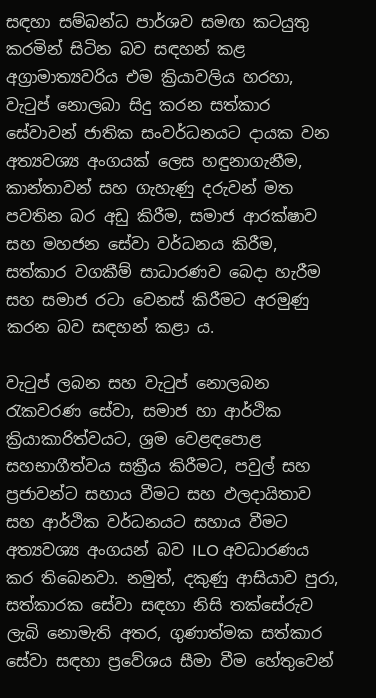සඳහා සම්බන්ධ පාර්ශව සමඟ කටයුතු කරමින් සිටින බව සඳහන් කළ අග්‍රාමාත්‍යවරිය එම ක්‍රියාවලිය හරහා, වැටුප් නොලබා සිදු කරන සත්කාර සේවාවන් ජාතික සංවර්ධනයට දායක වන අත්‍යවශ්‍ය අංගයක් ලෙස හඳුනාගැනීම, කාන්තාවන් සහ ගැහැණු දරුවන් මත පවතින බර අඩු කිරීම, සමාජ ආරක්ෂාව සහ මහජන සේවා වර්ධනය කිරීම, සත්කාර වගකීම් සාධාරණව බෙදා හැරීම සහ සමාජ රටා වෙනස් කිරීමට අරමුණු කරන බව සඳහන් කළා ය.

වැටුප් ලබන සහ වැටුප් නොලබන රැකවරණ සේවා, සමාජ හා ආර්ථික ක්‍රියාකාරිත්වයට, ශ්‍රම වෙළඳපොළ සහභාගීත්වය සක්‍රීය කිරීමට, පවුල් සහ ප්‍රජාවන්ට සහාය වීමට සහ ඵලදායිතාව සහ ආර්ථික වර්ධනයට සහාය වීමට අත්‍යවශ්‍ය අංගයන් බව ILO අවධාරණය කර තිබෙනවා. නමුත්, දකුණු ආසියාව පුරා, සත්කාරක සේවා සඳහා නිසි තක්සේරුව ලැබි නොමැති අතර, ගුණාත්මක සත්කාර සේවා සඳහා ප්‍රවේශය සීමා වීම හේතුවෙන්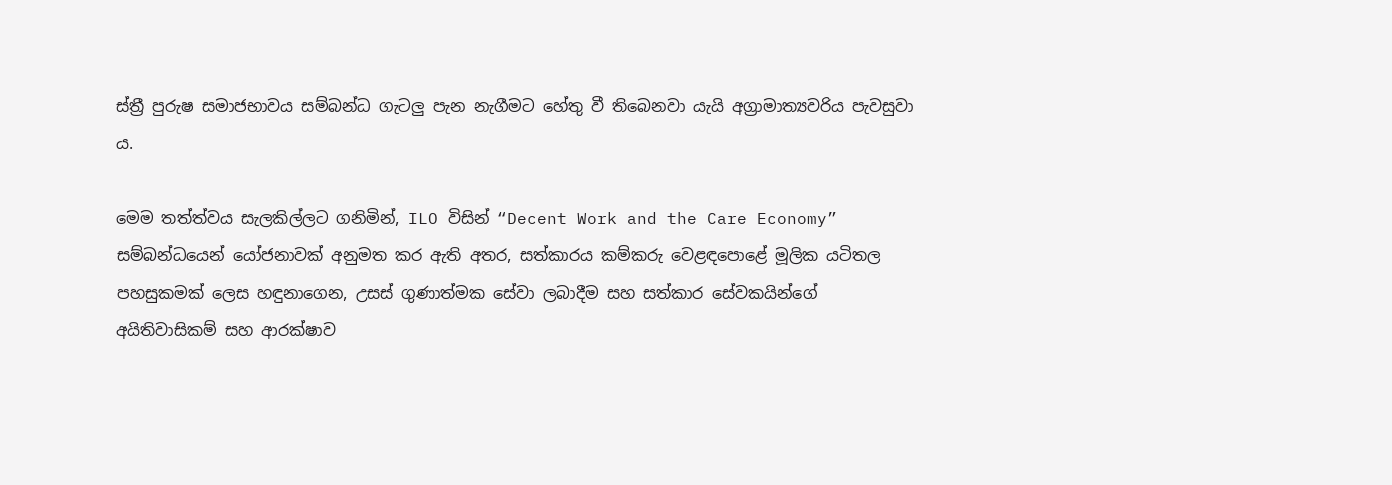ස්ත්‍රී පුරුෂ සමාජභාවය සම්බන්ධ ගැටලු පැන නැගීමට හේතු වී තිබෙනවා යැයි අග්‍රාමාත්‍යවරිය පැවසුවා ය.

මෙම තත්ත්වය සැලකිල්ලට ගනිමින්, ILO විසින් “Decent Work and the Care Economy” සම්බන්ධයෙන් යෝජනාවක් අනුමත කර ඇති අතර, සත්කාරය කම්කරු වෙළඳපොළේ මූලික යටිතල පහසුකමක් ලෙස හඳුනාගෙන, උසස් ගුණාත්මක සේවා ලබාදීම සහ සත්කාර සේවකයින්ගේ අයිතිවාසිකම් සහ ආරක්ෂාව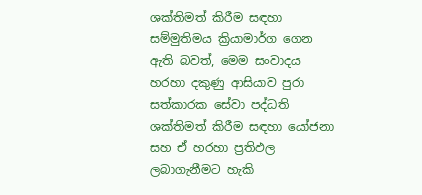ශක්තිමත් කිරීම සඳහා සම්මුතිමය ක්‍රියාමාර්ග ගෙන ඇති බවත්, මෙම සංවාදය හරහා දකුණු ආසියාව පුරා සත්කාරක සේවා පද්ධති ශක්තිමත් කිරීම සඳහා යෝජනා සහ ඒ හරහා ප්‍රතිඵල ලබාගැනීමට හැකි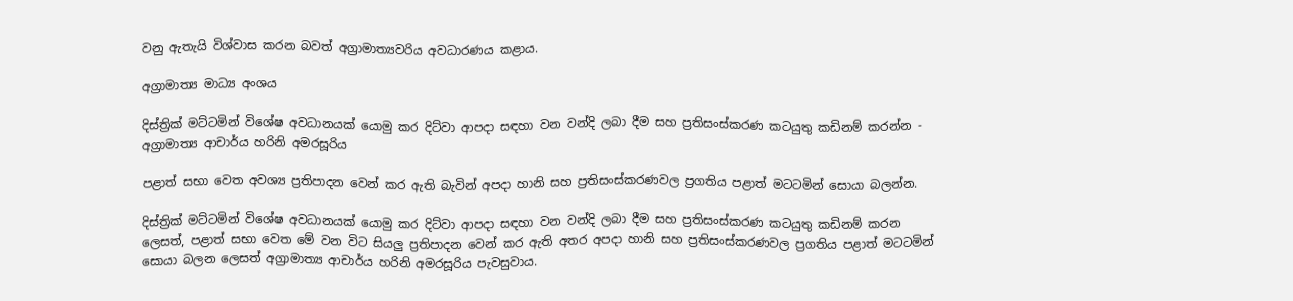වනු ඇතැයි විශ්වාස කරන බවත් අග්‍රාමාත්‍යවරිය අවධාරණය කළාය.

අග්‍රාමාත්‍ය මාධ්‍ය අංශය

දිස්ත්‍රික් මට්ටමින් විශේෂ අවධානයක් යොමු කර දිට්වා ආපදා සඳහා වන වන්දි ලබා දීම සහ ප්‍රතිසංස්කරණ කටයුතු කඩිනම් කරන්න - අග්‍රාමාත්‍ය ආචාර්ය හරිනි අමරසූරිය

පළාත් සභා වෙත අවශ්‍ය ප්‍රතිපාදන වෙන් කර ඇති බැවින් අපදා හානි සහ ප්‍රතිසංස්කරණවල ප්‍රගතිය පළාත් මටටමින් සොයා බලන්න.

දිස්ත්‍රික් මට්ටමින් විශේෂ අවධානයක් යොමු කර දිට්වා ආපදා සඳහා වන වන්දි ලබා දීම සහ ප්‍රතිසංස්කරණ කටයුතු කඩිනම් කරන ලෙසත්, පළාත් සභා වෙත මේ වන විට සියලු ප්‍රතිපාදන වෙන් කර ඇති අතර අපදා හානි සහ ප්‍රතිසංස්කරණවල ප්‍රගතිය පළාත් මටටමින් සොයා බලන ලෙසත් අග්‍රාමාත්‍ය ආචාර්ය හරිනි අමරසූරිය පැවසුවාය.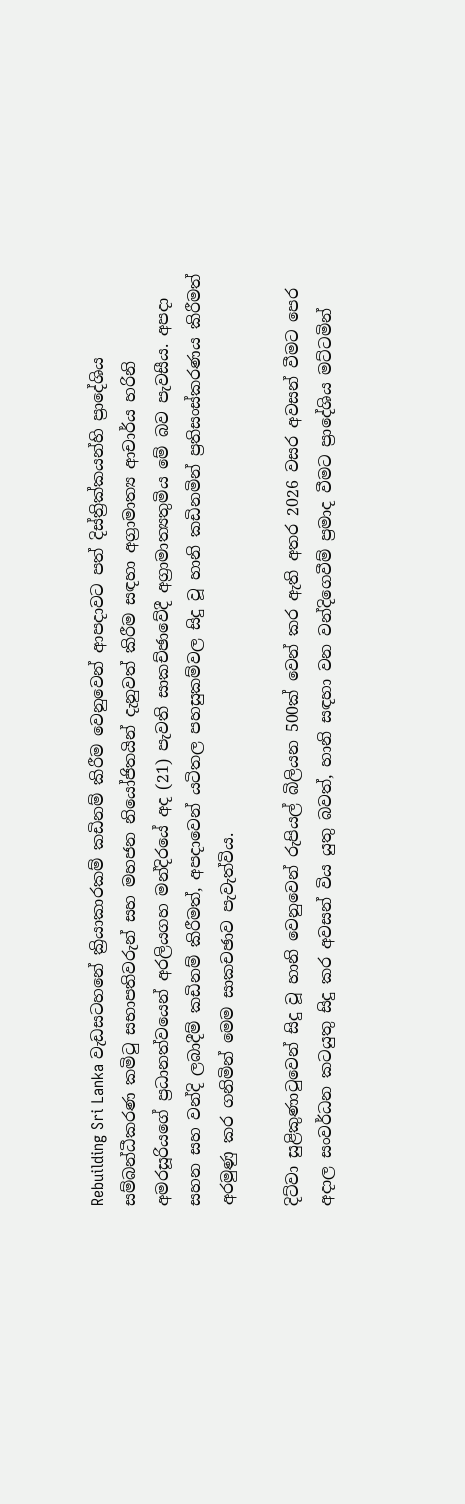Rebuilding Sri Lanka වැඩසටහනේ ක්‍රියාකාරකම් කඩිනම් කිරීම වෙනුවෙන් ආපදාවට පත් දිස්ත්‍රික්කයන්හි ප්‍රාදේශිය සම්බන්ධීකරණ කමිටු සභාපතිවරුන් සහ මහජන නියෝජිතයින් දැනුවත් කිරීම සඳහා අග්‍රාමාත්‍ය ආචාර්ය හරිනි අමරසූරියගේ ප්‍රධානත්වයෙන් අරලියගහ මන්දිරයේ අද (21) පැවති සාකච්ඡාවේදී අග්‍රාමාත්‍යතුමිය මේ බව පැවසීය. අපදා සහන සහ වන්දි ලබාදීම් කඩිනම් කිරීමත්, අපදාවෙන් යටිතල පහසුකම්වල සිදු වූ හානි කඩිනමින් ප්‍රතිසංස්කරණය කිරීමත් අරමුණු කර ගනිමින් මෙම සාකචඡාව පැවැත්විය.

දිට්වා සුළිකුණාටුවෙන් සිදු වූ හානි වෙනුවෙන් රුපියල් බිලියන 500ක් වෙන් කර ඇති අතර 2026 වසර අවසන් වීමට පෙර අදාල සංවර්ධන කටයුතු සිදු කර අවසන් විය යුතු බවත්, හානි සඳහා වන වන්දිගෙවීම් ප්‍රමාද වීමට ප්‍රාදේශිය මට්ටමින්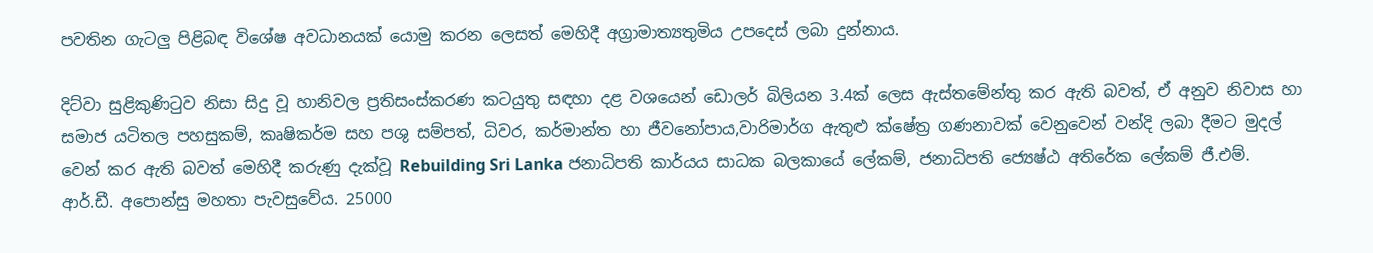පවතින ගැටලු පිළිබඳ විශේෂ අවධානයක් යොමු කරන ලෙසත් මෙහිදී අග්‍රාමාත්‍යතුමිය උපදෙස් ලබා දුන්නාය.

දිට්වා සුළිකුණිටුව නිසා සිදු වූ හානිවල ප්‍රතිසංස්කරණ කටයුතු සඳහා දළ වශයෙන් ඩොලර් බිලියන 3.4ක් ලෙස ඇස්තමේන්තු කර ඇති බවත්, ඒ අනුව නිවාස හා සමාජ යටිතල පහසුකම්, කෘෂිකර්ම සහ පශු සම්පත්, ධිවර, කර්මාන්ත හා ජීවනෝපාය,වාරිමාර්ග ඇතුළු ක්ෂේත්‍ර ගණනාවක් වෙනුවෙන් වන්දි ලබා දීමට මුදල් වෙන් කර ඇති බවත් මෙහිදී කරුණු දැක්වූ Rebuilding Sri Lanka ජනාධිපති කාර්යය සාධක බලකායේ ලේකම්, ජනාධිපති ජ්‍යෙෂ්ඨ අතිරේක ලේකම් ජී.එම්. ආර්.ඩී. අපොන්සු මහතා පැවසුවේය. 25000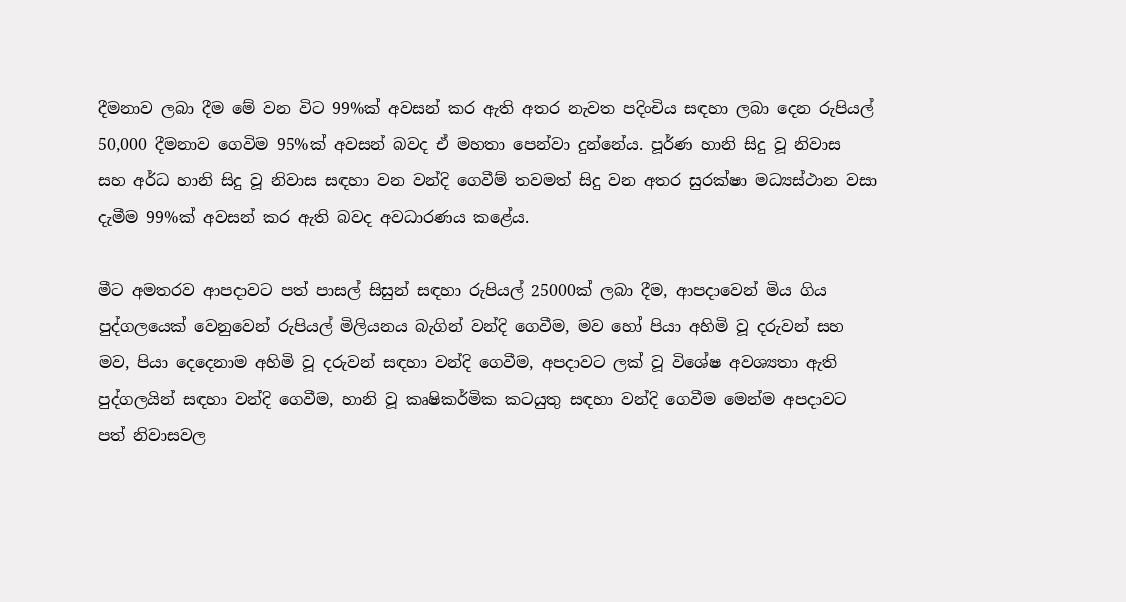දීමනාව ලබා දීම මේ වන විට 99%ක් අවසන් කර ඇති අතර නැවත පදිංචිය සඳහා ලබා දෙන රුපියල් 50,000 දීමනාව ගෙවිම 95%ක් අවසන් බවද ඒ මහතා පෙන්වා දුන්නේය. පූර්ණ හානි සිදු වූ නිවාස  සහ අර්ධ හානි සිදු වූ නිවාස සඳහා වන වන්දි ගෙවීම් තවමත් සිදු වන අතර සුරක්ෂා මධ්‍යස්ථාන වසා දැමීම 99%ක් අවසන් කර ඇති බවද අවධාරණය කළේය.

මීට අමතරව ආපදාවට පත් පාසල් සිසුන් සඳහා රුපියල් 25000ක් ලබා දීම, ආපදාවෙන් මිය ගිය පුද්ගලයෙක් වෙනුවෙන් රුපියල් මිලියනය බැගින් වන්දි ගෙවීම, මව හෝ පියා අහිමි වූ දරුවන් සහ මව, පියා දෙදෙනාම අහිමි වූ දරුවන් සඳහා වන්දි ගෙවීම, අපදාවට ලක් වූ විශේෂ අවශ්‍යතා ඇති පුද්ගලයින් සඳහා වන්දි ගෙවීම, හානි වූ කෘෂිකර්මික කටයුතු සඳහා වන්දි ගෙවීම මෙන්ම අපදාවට පත් නිවාසවල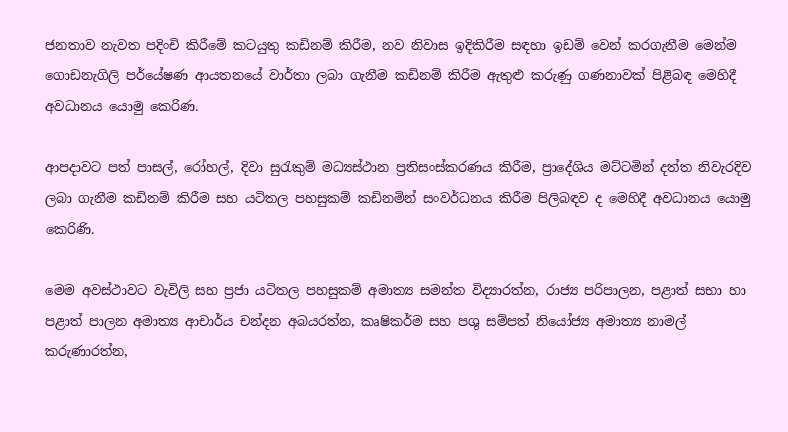ජනතාව නැවත පදිංචි කිරීමේ කටයුතු කඩිනම් කිරීම, නව නිවාස ඉදිකිරීම සඳහා ඉඩම් වෙන් කරගැනීම මෙන්ම ගොඩනැගිලි පර්යේෂණ ආයතනයේ වාර්තා ලබා ගැනීම කඩිනම් කිරීම ඇතුළු කරුණු ගණනාවක් පිළිබඳ මෙහිදී අවධානය යොමු කෙරිණ.

ආපදාවට පත් පාසල්, රෝහල්, දිවා සුරැකුම් මධ්‍යස්ථාන ප්‍රතිසංස්කරණය කිරීම, ප්‍රාදේශිය මට්ටමින් දත්ත නිවැරදිව ලබා ගැනීම කඩිනම් කිරීම සහ යටිතල පහසුකම් කඩිනමින් සංවර්ධනය කිරීම පිලිබඳව ද මෙහිදී අවධානය යොමු කෙරිණි.

මෙම අවස්ථාවට වැවිලි සහ ප්‍රජා යටිතල පහසුකම් අමාත්‍ය සමන්ත විද්‍යාරත්න, රාජ්‍ය පරිපාලන, පළාත් සභා හා පළාත් පාලන අමාත්‍ය ආචාර්ය චන්දන අබයරත්න, කෘෂිකර්ම සහ පශු සම්පත් නියෝජ්‍ය අමාත්‍ය නාමල් කරුණාරත්න,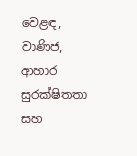වෙළඳ, වාණිජ, ආහාර සුරක්ෂිතතා සහ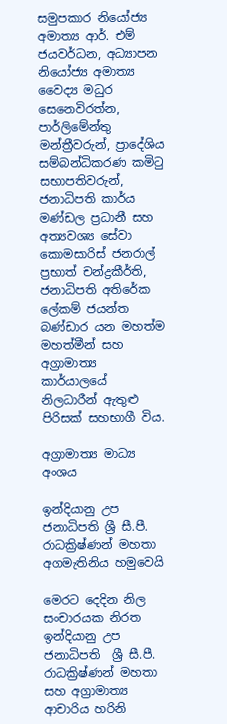සමුපකාර නියෝජ්‍ය අමාත්‍ය ආර්. එම් ජයවර්ධන, අධ්‍යාපන නියෝජ්‍ය අමාත්‍ය වෛද්‍ය මධුර සෙනෙවිරත්න, පාර්ලිමේන්තු මන්ත්‍රීවරුන්, ප්‍රාදේශිය සම්බන්ධිකරණ කමිටු සභාපතිවරුන්, ජනාධිපති කාර්ය මණ්ඩල ප්‍රධානී සහ  අත්‍යවශ්‍ය සේවා කොමසාරිස් ජනරාල් ප්‍රභාත් චන්ද්‍රකීර්ති, ජනාධිපති අතිරේක ලේකම් ජයන්ත බණ්ඩාර යන මහත්ම මහත්මීන් සහ අග්‍රාමාත්‍ය කාර්යාලයේ නිලධාරීන් ඇතුළු පිරිසක් සහභාගී විය.

අග්‍රාමාත්‍ය මාධ්‍ය අංශය

ඉන්දියානු උප ජනාධිපති ශ්‍රී සී.පී. රාධක්‍රිෂ්ණන් මහතා අගමැතිනිය හමුවෙයි

මෙරට දෙදින නිල සංචාරයක නිරත ඉන්දියානු උප ජනාධිපති  ශ්‍රී සී.පී. රාධක්‍රිෂ්ණන් මහතා සහ අග්‍රාමාත්‍ය ආචාරිය හරිනි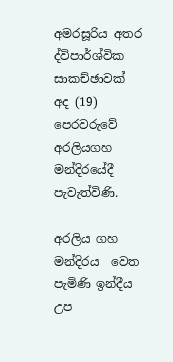අමරසූරිය අතර ද්විපාර්ශ්වික සාකච්ඡාවක් අද (19) පෙරවරුවේ අරලියගහ මන්දිරයේදී පැවැත්විණි.

අරලිය ගහ මන්දිරය  වෙත පැමිණි ඉන්දීය උප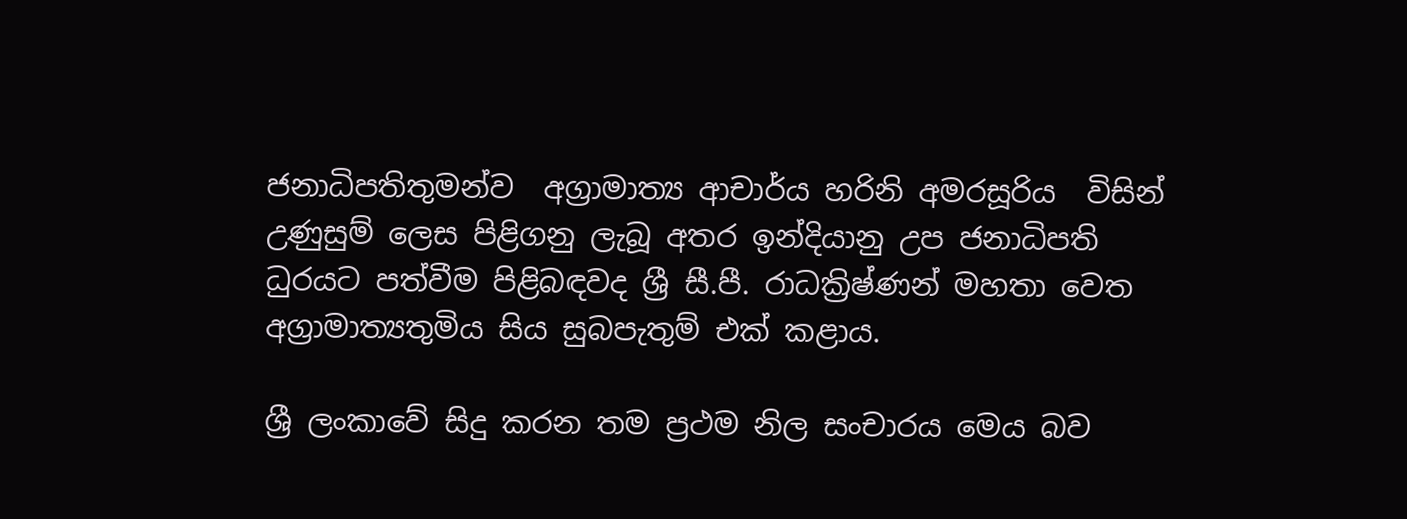ජනාධිපතිතුමන්ව  අග්‍රාමාත්‍ය ආචාර්ය හරිනි අමරසූරිය  විසින් උණුසුම් ලෙස පිළිගනු ලැබූ අතර ඉන්දියානු උප ජනාධිපති ධුරයට පත්වීම පිළිබඳවද ශ්‍රී සී.පී. රාධක්‍රිෂ්ණන් මහතා වෙත අග්‍රාමාත්‍යතුමිය සිය සුබපැතුම් එක් කළාය.

ශ්‍රී ලංකාවේ සිදු කරන තම ප්‍රථම නිල සංචාරය මෙය බව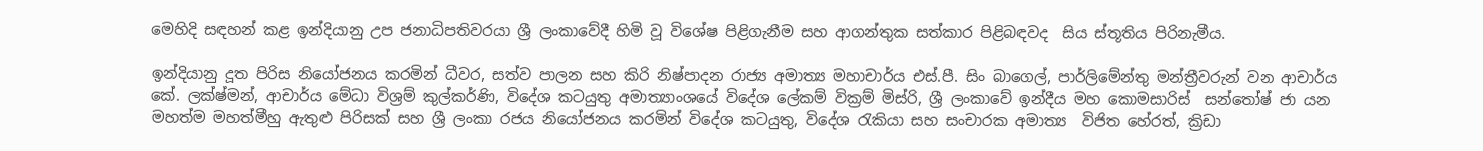මෙහිදි සඳහන් කළ ඉන්දියානු උප ජනාධිපතිවරයා ශ්‍රී ලංකාවේදී හිමි වූ විශේෂ පිළිගැනීම සහ ආගන්තුක සත්කාර පිළිබඳවද  සිය ස්තූතිය පිරිනැමීය.

ඉන්දියානු දූත පිරිස නියෝජනය කරමින් ධීවර, සත්ව පාලන සහ කිරි නිෂ්පාදන රාජ්‍ය අමාත්‍ය මහාචාර්ය එස්.පී. සිං බාගෙල්, පාර්ලිමේන්තු මන්ත්‍රීවරුන් වන ආචාර්ය කේ. ලක්ෂ්මන්, ආචාර්ය මේධා විශ්‍රම් කුල්කර්ණි, විදේශ කටයුතු අමාත්‍යාංශයේ විදේශ ලේකම් වික්‍රම් මිස්රි, ශ්‍රී ලංකාවේ ඉන්දීය මහ කොමසාරිස්  සන්තෝෂ් ජා යන මහත්ම මහත්මීහු ඇතුළු පිරිසක් සහ ශ්‍රී ලංකා රජය නියෝජනය කරමින් විදේශ කටයුතු, විදේශ රැකියා සහ සංචාරක අමාත්‍ය  විජිත හේරත්, ක්‍රිඩා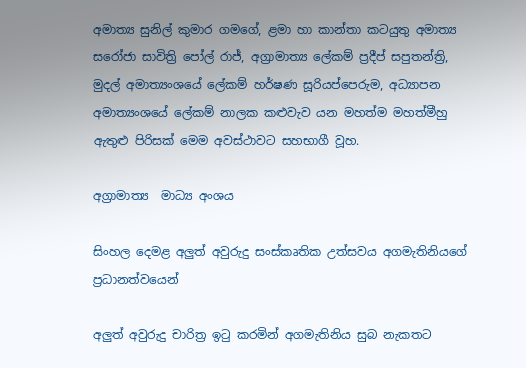අමාත්‍ය සුනිල් කුමාර ගමගේ, ළමා හා කාන්තා කටයුතු අමාත්‍ය සරෝජා සාවිත්‍රි පෝල් රාජ්, අග්‍රාමාත්‍ය ලේකම් ප්‍රදීප් සපුතන්ත්‍රි, මුදල් අමාත්‍යංශයේ ලේකම් හර්ෂණ සූරියප්පෙරුම, අධ්‍යාපන අමාත්‍යංශයේ ලේකම් නාලක කළුවැව යන මහත්ම මහත්මීහු ඇතුළු පිරිසක් මෙම අවස්ථාවට සහභාගී වූහ.

අග්‍රාමාත්‍ය  මාධ්‍ය අංශය

සිංහල දෙමළ අලුත් අවුරුදු සංස්කෘතික උත්සවය අගමැතිනියගේ ප්‍රධානත්වයෙන්

අලුත් අවුරුදු චාරිත්‍ර ඉටු කරමින් අගමැතිනිය සුබ නැකතට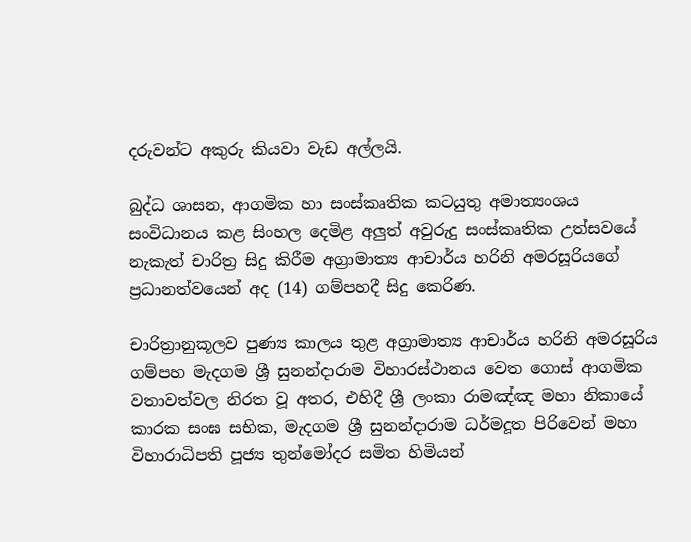දරුවන්ට අකුරු කියවා වැඩ අල්ලයි.

බුද්ධ ශාසන, ආගමික හා සංස්කෘතික කටයුතු අමාත්‍යංශය සංවිධානය කළ සිංහල දෙමිළ අලුත් අවුරුදු සංස්කෘතික උත්සවයේ නැකැත් චාරිත්‍ර සිදු කිරීම අග්‍රාමාත්‍ය ආචාර්ය හරිනි අමරසූරියගේ ප්‍රධානත්වයෙන් අද (14) ගම්පහදී සිදු කෙරිණ.

චාරිත්‍රානුකූලව පුණ්‍ය කාලය තුළ අග්‍රාමාත්‍ය ආචාර්ය හරිනි අමරසූරිය ගම්පහ මැදගම ශ්‍රී සුනන්දාරාම විහාරස්ථානය වෙත ගොස් ආගමික වතාවත්වල නිරත වූ අතර, එහිදී ශ්‍රී ලංකා රාමඤ්ඤ මහා නිකායේ කාරක සංඝ සභික, මැදගම ශ්‍රී සුනන්දාරාම ධර්මදූත පිරිවෙන් මහා විහාරාධිපති පූජ්‍ය තුන්මෝදර සමිත හිමියන්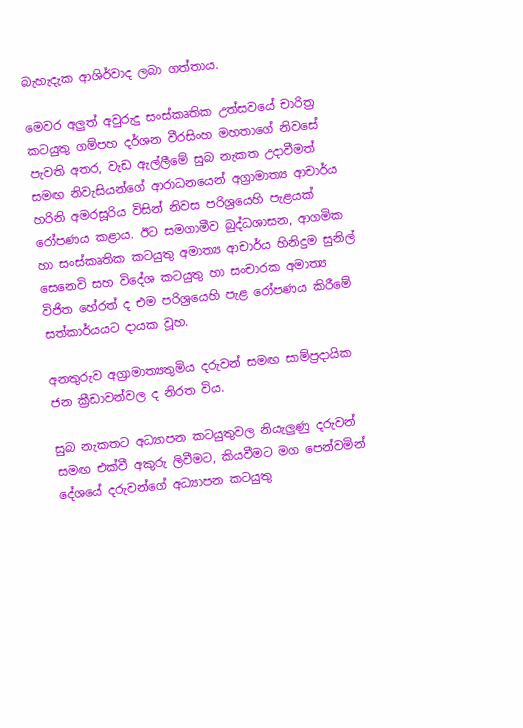බැහැදැක ආශිර්වාද ලබා ගත්තාය.

මෙවර අලුත් අවුරුදු සංස්කෘතික උත්සවයේ චාරිත්‍ර කටයුතු ගම්පහ දර්ශන වීරසිංහ මහතාගේ නිවසේ පැවති අතර, වැඩ ඇල්ලීමේ සුබ නැකත උදාවීමත් සමඟ නිවැසියන්ගේ ආරාධනයෙන් අග්‍රාමාත්‍ය ආචාර්ය හරිනි අමරසූරිය විසින් නිවස පරිශ්‍රයෙහි පැළයක් රෝපණය කළාය. ඊට සමගාමීව බුද්ධශාසන, ආගමික හා සංස්කෘතික කටයුතු අමාත්‍ය ආචාර්ය හිනිදුම සුනිල් සෙනෙවි සහ විදේශ කටයුතු හා සංචාරක අමාත්‍ය විජිත හේරත් ද එම පරිශ්‍රයෙහි පැළ රෝපණය කිරීමේ සත්කාර්යයට දායක වූහ.

අනතුරුව අග්‍රාමාත්‍යතුමිය දරුවන් සමඟ සාම්ප්‍රදායික ජන ක්‍රීඩාවන්වල ද නිරත විය.

සුබ නැකතට අධ්‍යාපන කටයුතුවල නියැලුණු දරුවන් සමඟ එක්වී අකුරු ලිවීමට, කියවීමට මග පෙන්වමින් දේශයේ දරුවන්ගේ අධ්‍යාපන කටයුතු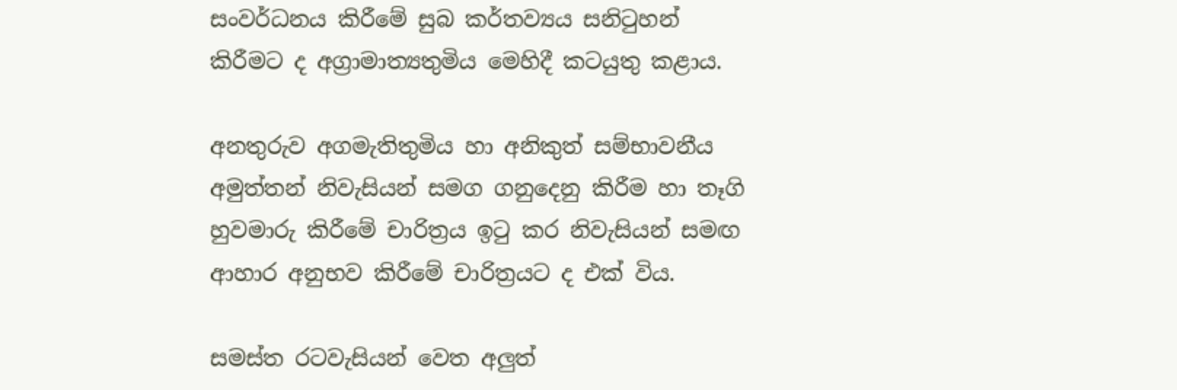සංවර්ධනය කිරීමේ සුබ කර්තව්‍යය සනිටුහන් කිරීමට ද අග්‍රාමාත්‍යතුමිය මෙහිදී කටයුතු කළාය.

අනතුරුව අගමැතිතුමිය හා අනිකුත් සම්භාවනීය අමුත්තන් නිවැසියන් සමග ගනුදෙනු කිරීම හා තෑගි හුවමාරු කිරීමේ චාරිත්‍රය ඉටු කර නිවැසියන් සමඟ ආහාර අනුභව කිරීමේ චාරිත්‍රයට ද එක් විය.

සමස්ත රටවැසියන් වෙත අලුත්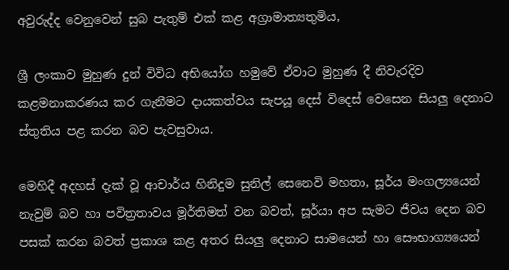අවුරුද්ද වෙනුවෙන් සුබ පැතුම් එක් කළ අග්‍රාමාත්‍යතුමිය,

ශ්‍රී ලංකාව මුහුණ දුන් විවිධ අභියෝග හමුවේ ඒවාට මුහුණ දී නිවැරදිව කළමනාකරණය කර ගැනීමට දායකත්වය සැපයූ දෙස් විදෙස් වෙසෙන සියලු දෙනාට ස්තුතිය පළ කරන බව පැවසුවාය.

මෙහිදී අදහස් දැක් වූ ආචාර්ය හිනිදුම සුනිල් සෙනෙවි මහතා, සූර්ය මංගල්‍යයෙන් නැවුම් බව හා පවිත්‍රතාවය මූර්තිමත් වන බවත්, සූර්යා අප සැමට ජීවය දෙන බව පසක් කරන බවත් ප්‍රකාශ කළ අතර සියලු දෙනාට සාමයෙන් හා සෞභාග්‍යයෙන්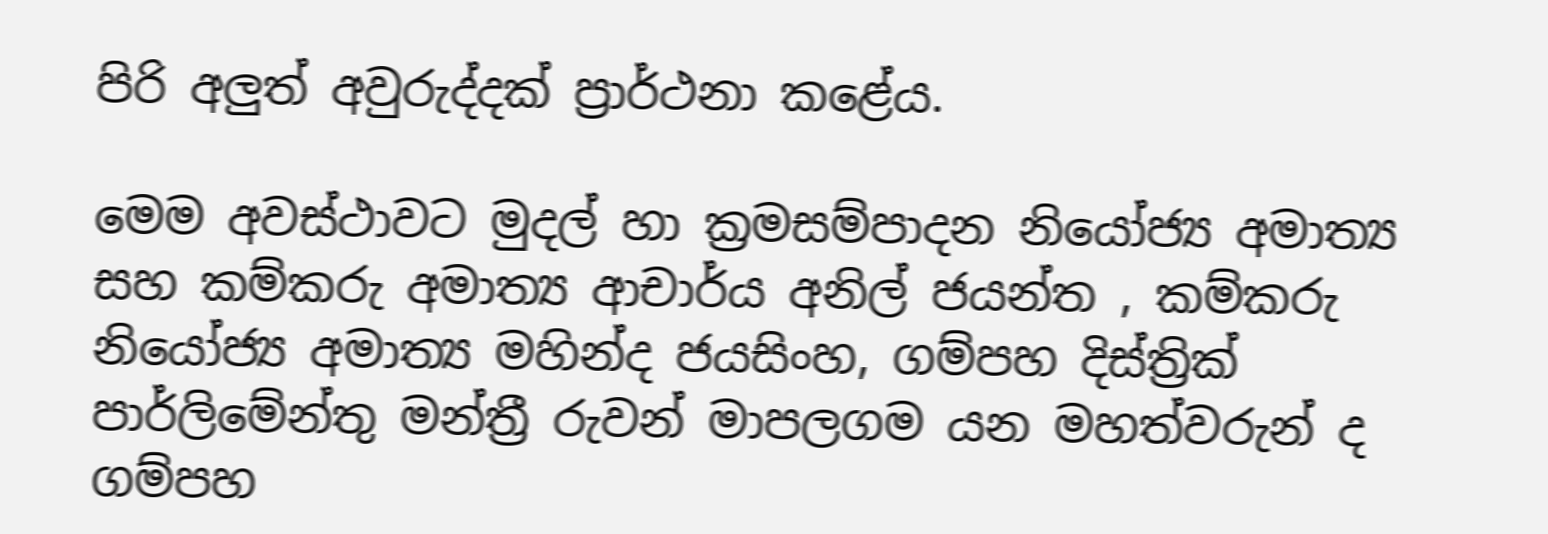පිරි අලුත් අවුරුද්දක් ප්‍රාර්ථනා කළේය.

මෙම අවස්ථාවට මුදල් හා ක්‍රමසම්පාදන නියෝජ්‍ය අමාත්‍ය සහ කම්කරු අමාත්‍ය ආචාර්ය අනිල් ජයන්ත , කම්කරු නියෝජ්‍ය අමාත්‍ය මහින්ද ජයසිංහ, ගම්පහ දිස්ත්‍රික් පාර්ලිමේන්තු මන්ත්‍රී රුවන් මාපලගම යන මහත්වරුන් ද ගම්පහ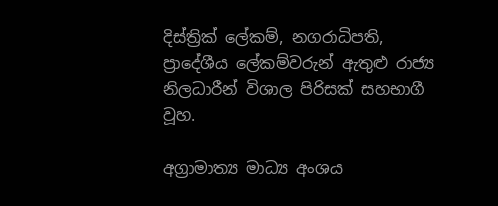දිස්ත්‍රික් ලේකම්, නගරාධිපති, ප්‍රාදේශීය ලේකම්වරුන් ඇතුළු රාජ්‍ය නිලධාරීන් විශාල පිරිසක් සහභාගී වූහ.

අග්‍රාමාත්‍ය මාධ්‍ය අංශය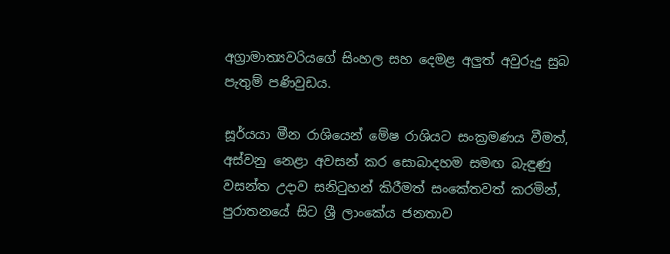අග්‍රාමාත්‍යවරියගේ සිංහල සහ දෙමළ අලුත් අවුරුදු සුබ පැතුම් පණිවුඩය.

සූර්යයා මීන රාශියෙන් මේෂ රාශියට සංක්‍රමණය වීමත්, අස්වනු නෙළා අවසන් කර සොබාදහම සමඟ බැඳුණු වසන්ත උදාව සනිටුහන් කිරීමත් සංකේතවත් කරමින්, පුරාතනයේ සිට ශ්‍රී ලාංකේය ජනතාව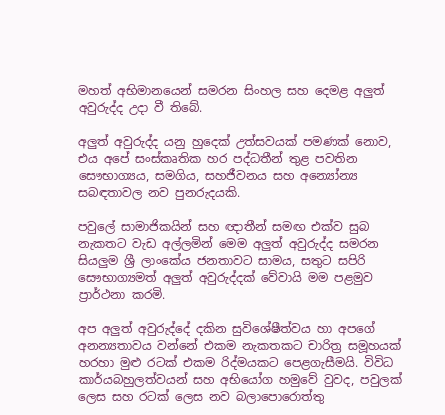මහත් අභිමානයෙන් සමරන සිංහල සහ දෙමළ අලුත් අවුරුද්ද උදා වී තිබේ.

අලුත් අවුරුද්ද යනු හුදෙක් උත්සවයක් පමණක් නොව, එය අපේ සංස්කෘතික හර පද්ධතීන් තුළ පවතින සෞභාග්‍යය, සමගිය, සහජීවනය සහ අන්‍යෝන්‍ය සබඳතාවල නව පුනරුදයකි.

පවුලේ සාමාජිකයින් සහ ඥාතීන් සමඟ එක්ව සුබ නැකතට වැඩ අල්ලමින් මෙම අලුත් අවුරුද්ද සමරන සියලුම ශ්‍රී ලාංකේය ජනතාවට සාමය, සතුට සපිරි සෞභාග්‍යමත් අලුත් අවුරුද්දක් වේවායි මම පළමුව ප්‍රාර්ථනා කරමි.

අප අලුත් අවුරුද්දේ දකින සුවිශේෂීත්වය හා අපගේ අනන්‍යතාවය වන්නේ එකම නැකතකට චාරිත්‍ර සමූහයක් හරහා මුළු රටක් එකම රිද්මයකට පෙළගැසීමයි. විවිධ කාර්යබහුලත්වයන් සහ අභියෝග හමුවේ වුවද, පවුලක් ලෙස සහ රටක් ලෙස නව බලාපොරොත්තු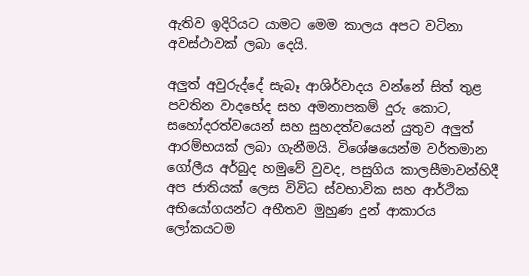ඇතිව ඉදිරියට යාමට මෙම කාලය අපට වටිනා අවස්ථාවක් ලබා දෙයි.

අලුත් අවුරුද්දේ සැබෑ ආශිර්වාදය වන්නේ සිත් තුළ පවතින වාදභේද සහ අමනාපකම් දුරු කොට, සහෝදරත්වයෙන් සහ සුහදත්වයෙන් යුතුව අලුත් ආරම්භයක් ලබා ගැනීමයි. විශේෂයෙන්ම වර්තමාන ගෝලීය අර්බුද හමුවේ වුවද, පසුගිය කාලසීමාවන්හිදී අප ජාතියක් ලෙස විවිධ ස්වභාවික සහ ආර්ථික අභියෝගයන්ට අභීතව මුහුණ දුන් ආකාරය ලෝකයටම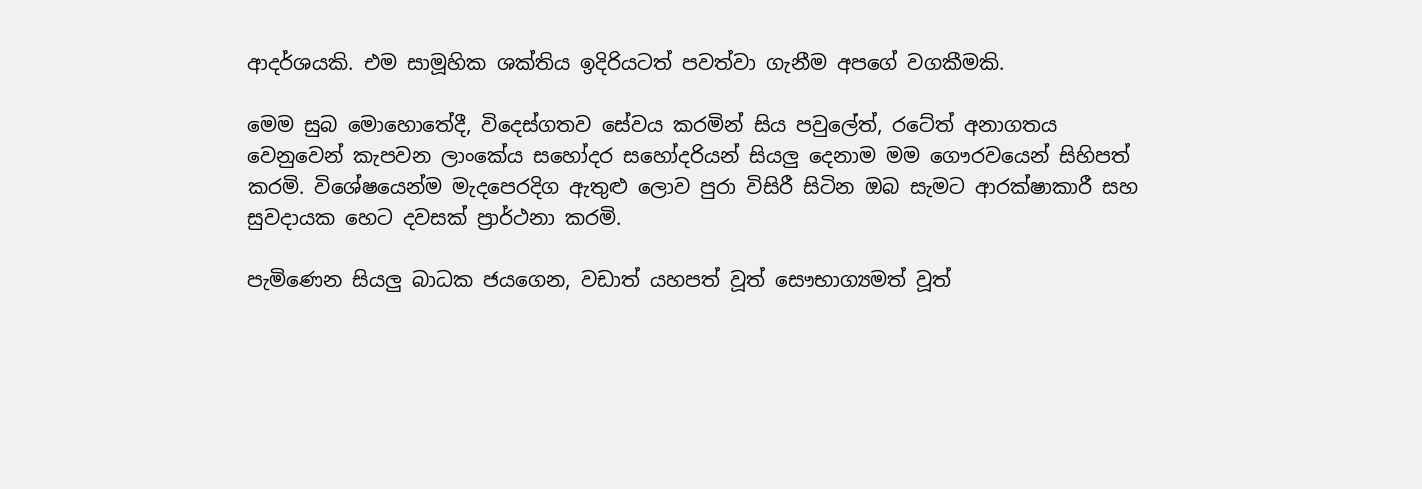ආදර්ශයකි. එම සාමූහික ශක්තිය ඉදිරියටත් පවත්වා ගැනීම අපගේ වගකීමකි.

මෙම සුබ මොහොතේදී, විදෙස්ගතව සේවය කරමින් සිය පවුලේත්, රටේත් අනාගතය වෙනුවෙන් කැපවන ලාංකේය සහෝදර සහෝදරියන් සියලු දෙනාම මම ගෞරවයෙන් සිහිපත් කරමි. විශේෂයෙන්ම මැදපෙරදිග ඇතුළු ලොව පුරා විසිරී සිටින ඔබ සැමට ආරක්ෂාකාරී සහ සුවදායක හෙට දවසක් ප්‍රාර්ථනා කරමි.

පැමිණෙන සියලු බාධක ජයගෙන, වඩාත් යහපත් වූත් සෞභාග්‍යමත් වූත්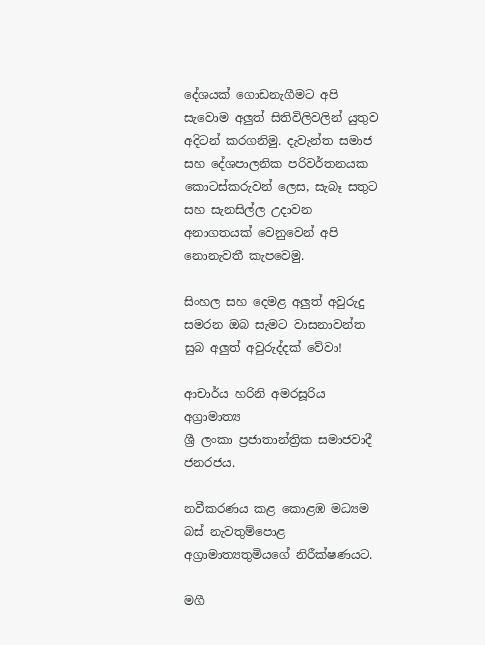දේශයක් ගොඩනැගීමට අපි සැවොම අලුත් සිතිවිලිවලින් යුතුව අදිටන් කරගනිමු. දැවැන්ත සමාජ සහ දේශපාලනික පරිවර්තනයක කොටස්කරුවන් ලෙස, සැබෑ සතුට සහ සැනසිල්ල උදාවන අනාගතයක් වෙනුවෙන් අපි නොනැවතී කැපවෙමු.

සිංහල සහ දෙමළ අලුත් අවුරුදු සමරන ඔබ සැමට වාසනාවන්ත සුබ අලුත් අවුරුද්දක් වේවා!

ආචාර්ය හරිනි අමරසූරිය
අග්‍රාමාත්‍ය
ශ්‍රී ලංකා ප්‍රජාතාන්ත්‍රික සමාජවාදී ජනරජය.

නවීකරණය කළ කොළඹ මධ්‍යම බස් නැවතුම්පොළ අග්‍රාමාත්‍යතුමියගේ නිරීක්ෂණයට.

මගී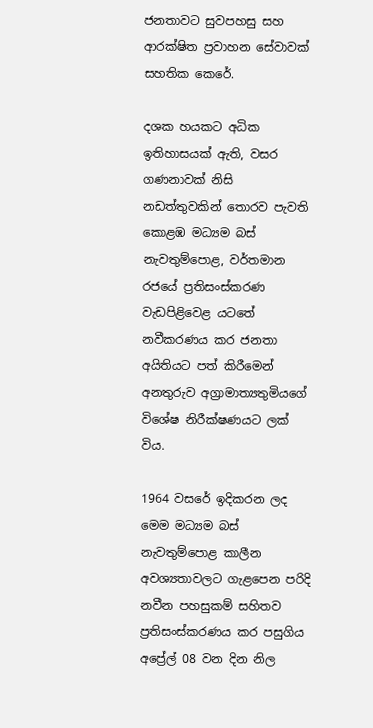ජනතාවට සුවපහසු සහ ආරක්ෂිත ප්‍රවාහන සේවාවක් සහතික කෙරේ.

දශක හයකට අධික ඉතිහාසයක් ඇති, වසර ගණනාවක් නිසි නඩත්තුවකින් තොරව පැවති කොළඹ මධ්‍යම බස් නැවතුම්පොළ, වර්තමාන රජයේ ප්‍රතිසංස්කරණ වැඩපිළිවෙළ යටතේ නවීකරණය කර ජනතා අයිතියට පත් කිරීමෙන් අනතුරුව අග්‍රාමාත්‍යතුමියගේ විශේෂ නිරීක්ෂණයට ලක් විය.

1964 වසරේ ඉදිකරන ලද මෙම මධ්‍යම බස් නැවතුම්පොළ කාලීන අවශ්‍යතාවලට ගැළපෙන පරිදි නවීන පහසුකම් සහිතව ප්‍රතිසංස්කරණය කර පසුගිය අප්‍රේල් 08 වන දින නිල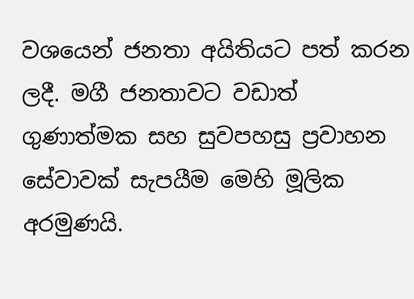වශයෙන් ජනතා අයිතියට පත් කරන ලදී. මගී ජනතාවට වඩාත් ගුණාත්මක සහ සුවපහසු ප්‍රවාහන සේවාවක් සැපයීම මෙහි මූලික අරමුණයි.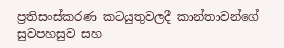ප්‍රතිසංස්කරණ කටයුතුවලදී කාන්තාවන්ගේ සුවපහසුව සහ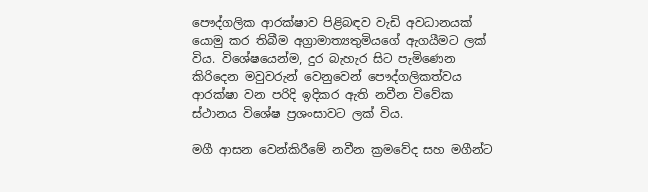පෞද්ගලික ආරක්ෂාව පිළිබඳව වැඩි අවධානයක් යොමු කර තිබීම අග්‍රාමාත්‍යතුමියගේ ඇගයීමට ලක් විය. විශේෂයෙන්ම, දුර බැහැර සිට පැමිණෙන කිරිදෙන මවුවරුන් වෙනුවෙන් පෞද්ගලිකත්වය ආරක්ෂා වන පරිදි ඉදිකර ඇති නවීන විවේක ස්ථානය විශේෂ ප්‍රශංසාවට ලක් විය.

මගී ආසන වෙන්කිරීමේ නවීන ක්‍රමවේද සහ මගීන්ට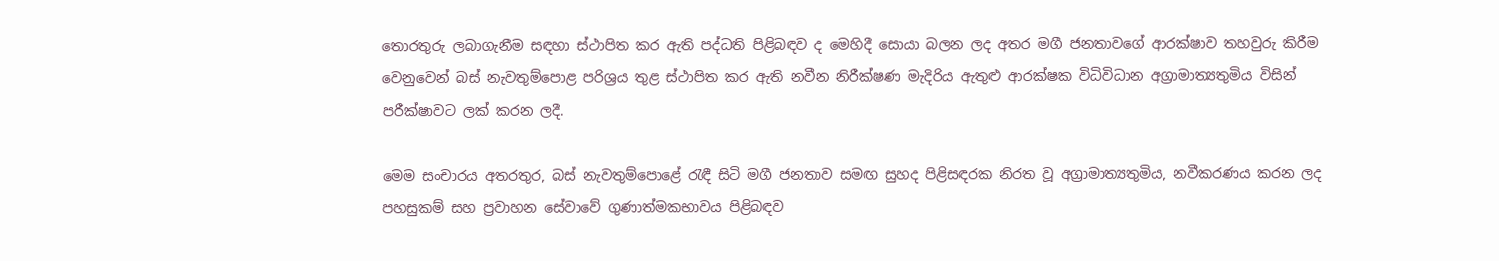තොරතුරු ලබාගැනීම සඳහා ස්ථාපිත කර ඇති පද්ධති පිළිබඳව ද මෙහිදී සොයා බලන ලද අතර මගී ජනතාවගේ ආරක්ෂාව තහවුරු කිරීම වෙනුවෙන් බස් නැවතුම්පොළ පරිශ්‍රය තුළ ස්ථාපිත කර ඇති නවීන නිරීක්ෂණ මැදිරිය ඇතුළු ආරක්ෂක විධිවිධාන අග්‍රාමාත්‍යතුමිය විසින් පරීක්ෂාවට ලක් කරන ලදී.

මෙම සංචාරය අතරතුර, බස් නැවතුම්පොළේ රැඳී සිටි මගී ජනතාව සමඟ සුහද පිළිසඳරක නිරත වූ අග්‍රාමාත්‍යතුමිය, නවීකරණය කරන ලද පහසුකම් සහ ප්‍රවාහන සේවාවේ ගුණාත්මකභාවය පිළිබඳව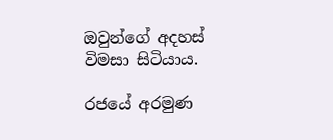ඔවුන්ගේ අදහස් විමසා සිටියාය.

රජයේ අරමුණ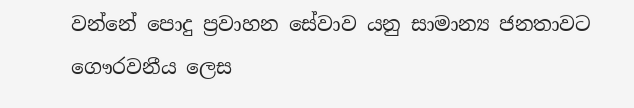වන්නේ පොදු ප්‍රවාහන සේවාව යනු සාමාන්‍ය ජනතාවට ගෞරවනීය ලෙස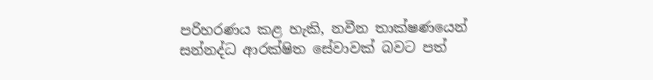පරිහරණය කළ හැකි, නවීන තාක්ෂණයෙන් සන්නද්ධ ආරක්ෂිත සේවාවක් බවට පත්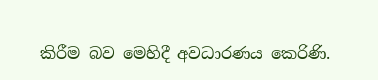කිරීම බව මෙහිදී අවධාරණය කෙරිණි.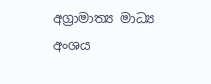අග්‍රාමාත්‍ය මාධ්‍ය අංශය